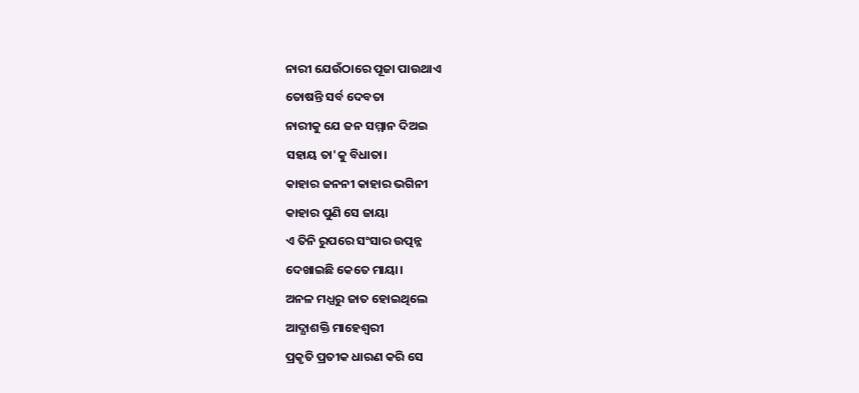ନାରୀ ଯେଉଁଠାରେ ପୂଜା ପାଉଥାଏ
ତୋଷନ୍ତି ସର୍ବ ଦେବତା
ନାରୀକୁ ଯେ ଜନ ସମ୍ମାନ ଦିଅଇ
ସହାୟ ତା'କୁ ବିଧାତା।
କାହାର ଜନନୀ କାହାର ଭଗିନୀ
କାହାର ପୁଣି ସେ ଜାୟା
ଏ ତିନି ରୁପରେ ସଂସାର ଉତ୍ପନ୍ନ
ଦେଖାଇଛି କେତେ ମାୟା।
ଅନଳ ମଧ୍ଯରୁ ଜାତ ହୋଇଥିଲେ
ଆଦ୍ଯାଶକ୍ତି ମାହେଶ୍ବରୀ
ପ୍ରକୃତି ପ୍ରତୀକ ଧାରଣ କରି ସେ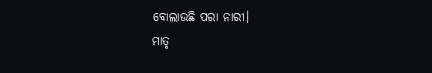ବୋଲାଉଛି ପରା ନାରୀ।
ମାତୃ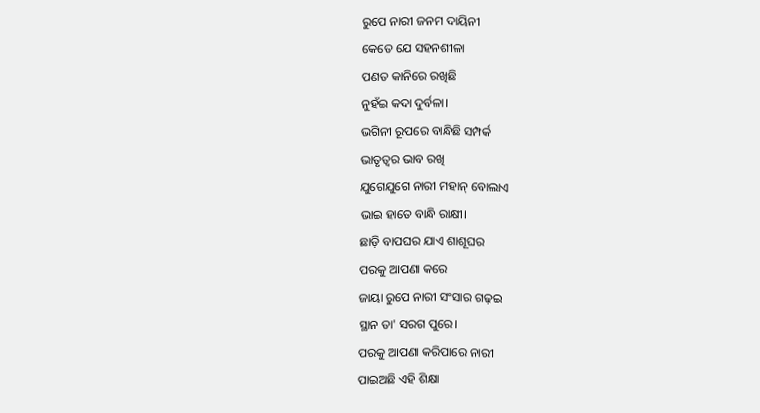ରୁପେ ନାରୀ ଜନମ ଦାୟିନୀ
କେତେ ଯେ ସହନଶୀଳା
ପଣତ କାନିରେ ରଖିଛି
ନୁହଁଇ କଦା ଦୁର୍ବଳା।
ଭଗିନୀ ରୂପରେ ବାନ୍ଧିଛି ସମ୍ପର୍କ
ଭାତୃତ୍ବର ଭାବ ରଖି
ଯୁଗେଯୁଗେ ନାରୀ ମହାନ୍ ବୋଲାଏ
ଭାଇ ହାତେ ବାନ୍ଧି ରାକ୍ଷୀ।
ଛାଡ଼ି ବାପଘର ଯାଏ ଶାଶୂଘର
ପରକୁ ଆପଣା କରେ
ଜାୟା ରୁପେ ନାରୀ ସଂସାର ଗଢ଼ଇ
ସ୍ଥାନ ତା' ସରଗ ପୁରେ।
ପରକୁ ଆପଣା କରିପାରେ ନାରୀ
ପାଇଅଛି ଏହି ଶିକ୍ଷା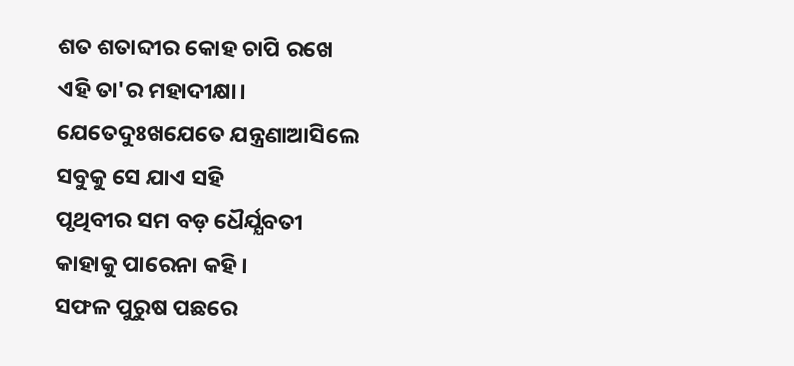ଶତ ଶତାବ୍ଦୀର କୋହ ଚାପି ରଖେ
ଏହି ତା'ର ମହାଦୀକ୍ଷା।
ଯେତେଦୁଃଖଯେତେ ଯନ୍ତ୍ରଣାଆସିଲେ
ସବୁକୁ ସେ ଯାଏ ସହି
ପୃଥିବୀର ସମ ବଡ଼ ଧୈର୍ଯ୍ଯବତୀ
କାହାକୁ ପାରେନା କହି।
ସଫଳ ପୁରୁଷ ପଛରେ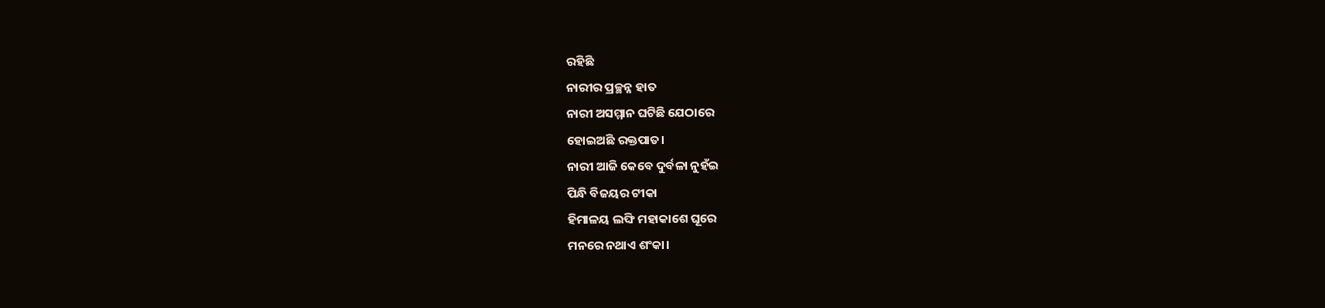ରହିଛି
ନାରୀର ପ୍ରଚ୍ଛନ୍ନ ହାତ
ନାରୀ ଅସମ୍ମାନ ଘଟିଛି ଯେଠାରେ
ହୋଇଅଛି ରକ୍ତପାତ।
ନାରୀ ଆଜି କେବେ ଦୁର୍ବଳା ନୁହଁଇ
ପିନ୍ଧି ବିଜୟର ଟୀକା
ହିମାଳୟ ଲଙ୍ଘି ମହାକାଶେ ଘୂରେ
ମନରେ ନଥାଏ ଶଂକା।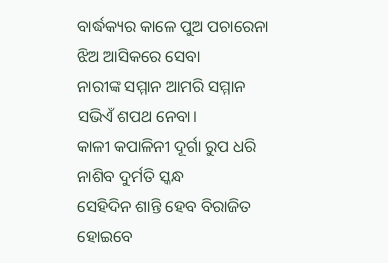ବାର୍ଦ୍ଧକ୍ୟର କାଳେ ପୁଅ ପଚାରେନା
ଝିଅ ଆସିକରେ ସେବା
ନାରୀଙ୍କ ସମ୍ମାନ ଆମରି ସମ୍ମାନ
ସଭିଏଁ ଶପଥ ନେବା।
କାଳୀ କପାଳିନୀ ଦୂର୍ଗା ରୁପ ଧରି
ନାଶିବ ଦୁର୍ମତି ସ୍କନ୍ଧ
ସେହିଦିନ ଶାନ୍ତି ହେବ ବିରାଜିତ
ହୋଇବେ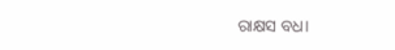ରାକ୍ଷସ ବଧ।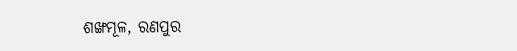ଶଙ୍ଖମୂଳ, ରଣପୁର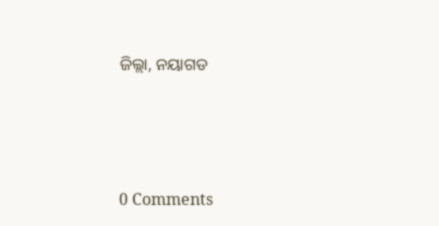ଜିଲ୍ଲା, ନୟାଗଡ




0 Comments